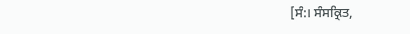[ਸੰ:। ਸੰਸਕ੍ਰਿਤ,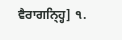ਵੈਰਾਗਨ੍ਹ੍ਹਿ] ੧.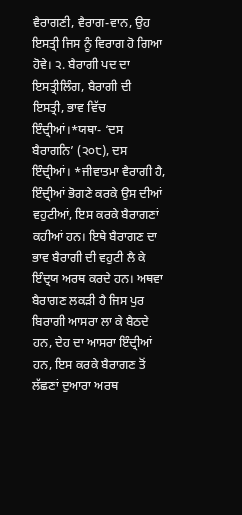ਵੈਰਾਗਣੀ, ਵੈਰਾਗ-ਵਾਨ, ਉਹ ਇਸਤ੍ਰੀ ਜਿਸ ਨੂੰ ਵਿਰਾਗ ਹੋ ਗਿਆ ਹੋਵੇ। ੨. ਬੈਰਾਗੀ ਪਦ ਦਾ ਇਸਤ੍ਰੀਲਿੰਗ, ਬੈਰਾਗੀ ਦੀ ਇਸਤ੍ਰੀ, ਭਾਵ ਵਿੱਚ ਇੰਦ੍ਰੀਆਂ।*ਯਥਾ- ‘ਦਸ ਬੈਰਾਗਨਿ’ (੨੦੮), ਦਸ ਇੰਦ੍ਰੀਆਂ। *ਜੀਵਾਤਮਾ ਵੈਰਾਗੀ ਹੈ, ਇੰਦ੍ਰੀਆਂ ਭੋਗਣੇ ਕਰਕੇ ਉਸ ਦੀਆਂ ਵਹੁਟੀਆਂ, ਇਸ ਕਰਕੇ ਬੈਰਾਗਣਾਂ ਕਹੀਆਂ ਹਨ। ਇਥੇ ਬੈਰਾਗਣ ਦਾ ਭਾਵ ਬੈਰਾਗੀ ਦੀ ਵਹੁਟੀ ਲੈ ਕੇ ਇੰਦ੍ਰਯ ਅਰਥ ਕਰਦੇ ਹਨ। ਅਥਵਾ ਬੈਰਾਗਣ ਲਕੜੀ ਹੈ ਜਿਸ ਪੁਰ ਬਿਰਾਗੀ ਆਸਰਾ ਲਾ ਕੇ ਬੈਠਦੇ ਹਨ, ਦੇਹ ਦਾ ਆਸਰਾ ਇੰਦ੍ਰੀਆਂ ਹਨ, ਇਸ ਕਰਕੇ ਬੈਰਾਗਣ ਤੋਂ ਲੱਛਣਾਂ ਦੁਆਰਾ ਅਰਥ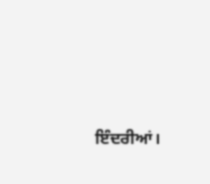ਇੰਦਰੀਆਂ।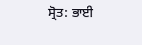ਸ੍ਰੋਤ: ਭਾਈ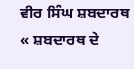ਵੀਰ ਸਿੰਘ ਸ਼ਬਦਾਰਥ
« ਸ਼ਬਦਾਰਥ ਦੇ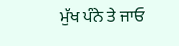ਮੁੱਖ ਪੰਨੇ ਤੇ ਜਾਓ